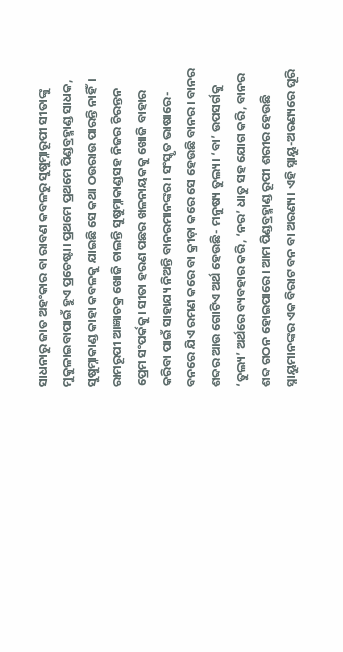ସାଧନାରୁ ଜାତ ଅହଂକାର ବା ରାବଣ କବଳରୁ ସୁଷୁମ୍ନାରୂପୀ ସୀତାଙ୍କୁ ମୁକୁଳାଇବାପାଇଁ ହୁଏ ପ୍ରଚେଷ୍ଟା। ପ୍ରଥମେ ପ୍ରଥମେ ପିଣ୍ଡବ୍ରହ୍ମାଣ୍ଡ ସାଧକ, ସୁଷୁମ୍ନାକାଣ୍ଡ କାହା କବଳକୁ ଯାଇଛି ସେ କଥା ଠଉରାଉ ପାରନ୍ତି ନାହିଁ। ରାମରୂପୀ ଆଜ୍ଞାଚକ୍ର ଖୋଜି ଚାଲନ୍ତି ସୁଷୁମ୍ନାକାଣ୍ଡସହ ନିଜର ଚିରନ୍ତନ ପ୍ରେମ ସଂପର୍କକୁ। ସୀତା ହରଣ ପଛର ଖଳନାୟକକୁ ଖୋଜି ବାହାର କରିବା ପାଇଁ ସାହାଯ୍ୟ ନିଅନ୍ତି ବାନରମାନଙ୍କର। ସଂସ୍କୃତ ଭାଷାରେ- ବନରେ ଯିଏ ରମଣ କରେ ବା କ୍ରୀଡ଼ା କରେ ସେ ହେଉଛି ବାନର। ବାନର ଶବ୍ଦର ଆଉ ଗୋଟିଏ ଅର୍ଥ ହେଉଛି- ମନୁଷ୍ୟ ତୁଲ୍ୟ। ‘ବା’ ଉପସର୍ଗକୁ ‘ତୁଲ୍ୟ’ ଅର୍ଥରେ ବ୍ୟବହାର କରି, ‘ନର’ ଧାତୁ ସହ ଯୋଗ କରି, ବାନର ଶବ୍ଦ ଗଠନ ହୋଇପାରେ। ଆମ ପିଣ୍ଡବ୍ରହ୍ମାଣ୍ଡ ରୂପୀ ଶରୀର ହେଉଛି ସ୍ନାୟୁମାନଙ୍କର ଏକ ବିରାଟ ବନ ବା ଅରଣ୍ୟ। ଏହି ସ୍ନାୟୁ-ଅରଣ୍ୟରେ ଘୂରି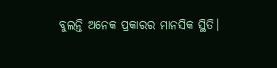ବୁଲନ୍ତି ଅନେକ ପ୍ରକାରର ମାନସିକ ସ୍ଥିତି।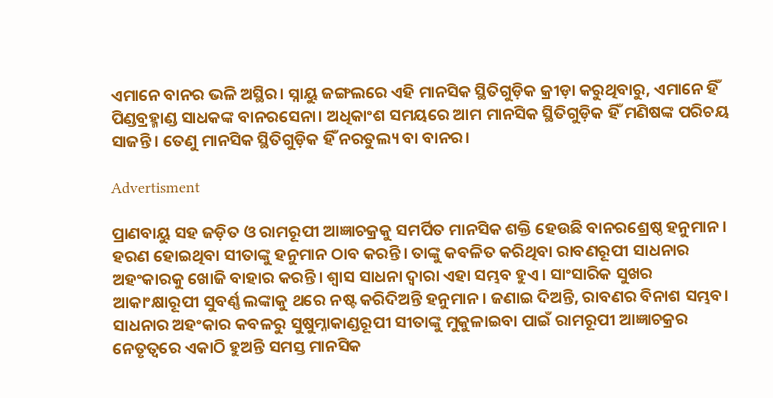ଏମାନେ ବାନର ଭଳି ଅସ୍ଥିର। ସ୍ନାୟୁ ଜଙ୍ଗଲରେ ଏହି ମାନସିକ ସ୍ଥିତିଗୁଡ଼ିକ କ୍ରୀଡ଼ା କରୁଥିବାରୁ, ଏମାନେ ହିଁ ପିଣ୍ଡବ୍ରହ୍ମାଣ୍ଡ ସାଧକଙ୍କ ବାନରସେନା। ଅଧିକାଂଶ ସମୟରେ ଆମ ମାନସିକ ସ୍ଥିତିଗୁଡ଼ିକ ହିଁ ମଣିଷଙ୍କ ପରିଚୟ ସାଜନ୍ତି। ତେଣୁ ମାନସିକ ସ୍ଥିତିଗୁଡ଼ିକ ହିଁ ନରତୁଲ୍ୟ ବା ବାନର।

Advertisment

ପ୍ରାଣବାୟୁ ସହ ଜଡ଼ିତ ଓ ରାମରୂପୀ ଆଜ୍ଞାଚକ୍ରକୁ ସମର୍ପିତ ମାନସିକ ଶକ୍ତି ହେଉଛି ବାନରଶ୍ରେଷ୍ଠ ହନୁମାନ। ହରଣ ହୋଇଥିବା ସୀତାଙ୍କୁ ହନୁମାନ ଠାବ କରନ୍ତି। ତାଙ୍କୁ କବଳିତ କରିଥିବା ରାବଣରୂପୀ ସାଧନାର ଅହଂକାରକୁ ଖୋଜି ବାହାର କରନ୍ତି। ଶ୍ୱାସ ସାଧନା ଦ୍ୱାରା ଏହା ସମ୍ଭବ ହୁଏ। ସାଂସାରିକ ସୁଖର ଆକାଂକ୍ଷାରୂପୀ ସୁବର୍ଣ୍ଣ ଲଙ୍କାକୁ ଥରେ ନଷ୍ଟ କରିଦିଅନ୍ତି ହନୁମାନ। ଜଣାଇ ଦିଅନ୍ତି, ରାବଣର ବିନାଶ ସମ୍ଭବ। ସାଧନାର ଅହଂକାର କବଳରୁ ସୁଷୁମ୍ନାକାଣ୍ଡରୂପୀ ସୀତାଙ୍କୁ ମୁକୁଳାଇବା ପାଇଁ ରାମରୂପୀ ଆଜ୍ଞାଚକ୍ରର ନେତୃତ୍ୱରେ ଏକାଠି ହୁଅନ୍ତି ସମସ୍ତ ମାନସିକ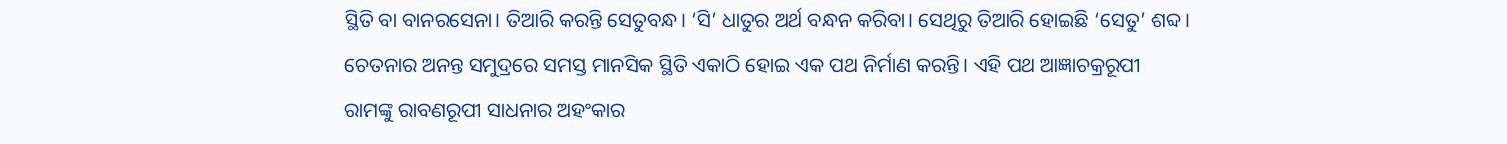ସ୍ଥିତି ବା ବାନରସେନା। ତିଆରି କରନ୍ତି ସେତୁବନ୍ଧ। ‘ସି’ ଧାତୁର ଅର୍ଥ ବନ୍ଧନ କରିବା। ସେଥିରୁ ତିଆରି ହୋଇଛି ‘ସେତୁ’ ଶବ୍ଦ। ଚେତନାର ଅନନ୍ତ ସମୁଦ୍ରରେ ସମସ୍ତ ମାନସିକ ସ୍ଥିତି ଏକାଠି ହୋଇ ଏକ ପଥ ନିର୍ମାଣ କରନ୍ତି। ଏହି ପଥ ଆଜ୍ଞାଚକ୍ରରୂପୀ ରାମଙ୍କୁ ରାବଣରୂପୀ ସାଧନାର ଅହଂକାର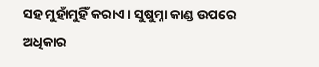ସହ ମୁହାଁମୁହିଁ କରାଏ। ସୁଷୁମ୍ନା କାଣ୍ଡ ଉପରେ ଅଧିକାର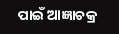ପାଇଁ ଆଜ୍ଞାଚକ୍ର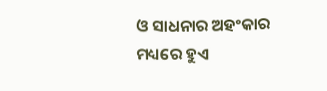ଓ ସାଧନାର ଅହଂକାର ମଧ୍ୟରେ ହୁଏ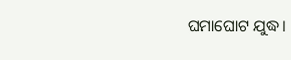ଘମାଘୋଟ ଯୁଦ୍ଧ।